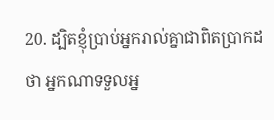20. ដ្បិតខ្ញុំប្រាប់អ្នករាល់គ្នាជាពិតប្រាកដថា អ្នកណាទទួលអ្ន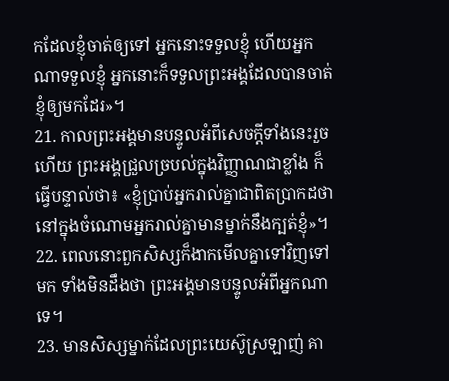កដែលខ្ញុំចាត់ឲ្យទៅ អ្នកនោះទទួលខ្ញុំ ហើយអ្នកណាទទួលខ្ញុំ អ្នកនោះក៏ទទួលព្រះអង្គដែលបានចាត់ខ្ញុំឲ្យមកដែរ»។
21. កាលព្រះអង្គមានបន្ទូលអំពីសេចក្ដីទាំងនេះរួចហើយ ព្រះអង្គជ្រួលច្របល់ក្នុងវិញ្ញាណជាខ្លាំង ក៏ធ្វើបន្ទាល់ថា៖ «ខ្ញុំប្រាប់អ្នករាល់គ្នាជាពិតប្រាកដថា នៅក្នុងចំណោមអ្នករាល់គ្នាមានម្នាក់នឹងក្បត់ខ្ញុំ»។
22. ពេលនោះពួកសិស្សក៏ងាកមើលគ្នាទៅវិញទៅមក ទាំងមិនដឹងថា ព្រះអង្គមានបន្ទូលអំពីអ្នកណាទេ។
23. មានសិស្សម្នាក់ដែលព្រះយេស៊ូស្រឡាញ់ គា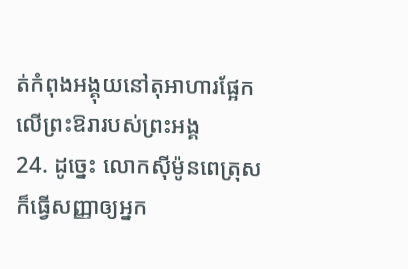ត់កំពុងអង្គុយនៅតុអាហារផ្អែកលើព្រះឱរារបស់ព្រះអង្គ
24. ដូច្នេះ លោកស៊ីម៉ូនពេត្រុសក៏ធ្វើសញ្ញាឲ្យអ្នក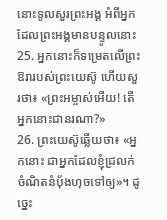នោះទូលសួរព្រះអង្គ អំពីអ្នកដែលព្រះអង្គមានបន្ទូលនោះ
25. អ្នកនោះក៏ទម្រេតលើព្រះឱរារបស់ព្រះយេស៊ូ ហើយសួរថា៖ «ព្រះអម្ចាស់អើយ! តើអ្នកនោះជានរណា?»
26. ព្រះយេស៊ូឆ្លើយថា៖ «អ្នកនោះ ជាអ្នកដែលខ្ញុំជ្រលក់ចំណិតនំប៉័ងហុចទៅឲ្យ»។ ដូច្នេះ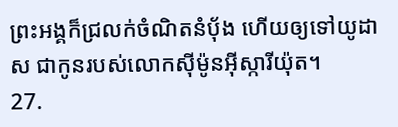ព្រះអង្គក៏ជ្រលក់ចំណិតនំប៉័ង ហើយឲ្យទៅយូដាស ជាកូនរបស់លោកស៊ីម៉ូនអ៊ីស្ការីយ៉ុត។
27.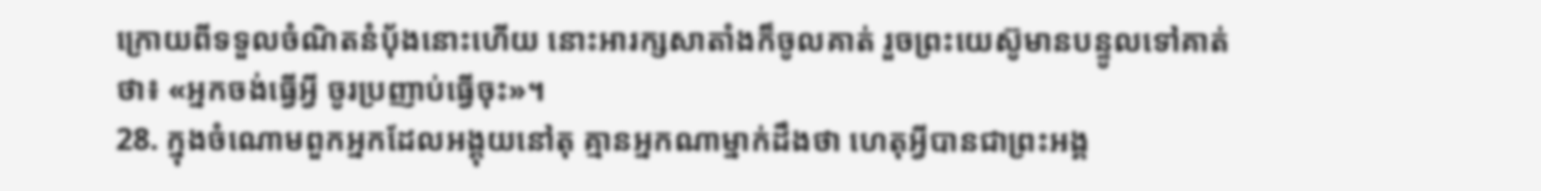ក្រោយពីទទួលចំណិតនំប៉័ងនោះហើយ នោះអារក្សសាតាំងក៏ចូលគាត់ រួចព្រះយេស៊ូមានបន្ទូលទៅគាត់ថា៖ «អ្នកចង់ធ្វើអ្វី ចូរប្រញាប់ធ្វើចុះ»។
28. ក្នុងចំណោមពួកអ្នកដែលអង្គុយនៅតុ គ្មានអ្នកណាម្នាក់ដឹងថា ហេតុអ្វីបានជាព្រះអង្គ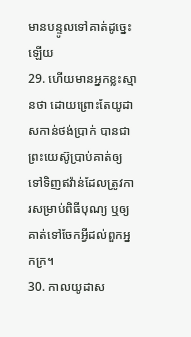មានបន្ទូលទៅគាត់ដូច្នេះឡើយ
29. ហើយមានអ្នកខ្លះស្មានថា ដោយព្រោះតែយូដាសកាន់ថង់ប្រាក់ បានជាព្រះយេស៊ូប្រាប់គាត់ឲ្យទៅទិញឥវ៉ាន់ដែលត្រូវការសម្រាប់ពិធីបុណ្យ ឬឲ្យគាត់ទៅចែកអ្វីដល់ពួកអ្នកក្រ។
30. កាលយូដាស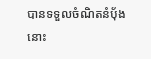បានទទួលចំណិតនំប៉័ងនោះ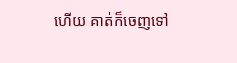ហើយ គាត់ក៏ចេញទៅ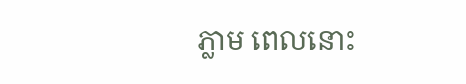ភ្លាម ពេលនោះ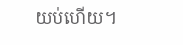យប់ហើយ។